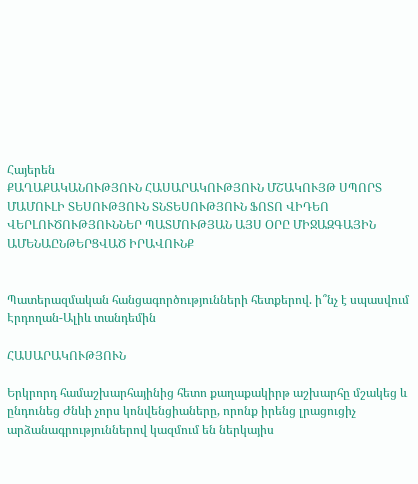Հայերեն
ՔԱՂԱՔԱԿԱՆՈՒԹՅՈՒՆ ՀԱՍԱՐԱԿՈՒԹՅՈՒՆ ՄՇԱԿՈՒՅԹ ՍՊՈՐՏ ՄԱՄՈՒԼԻ ՏԵՍՈՒԹՅՈՒՆ ՏՆՏԵՍՈՒԹՅՈՒՆ ՖՈՏՈ ՎԻԴԵՈ ՎԵՐԼՈՒԾՈՒԹՅՈՒՆՆԵՐ ՊԱՏՄՈՒԹՅԱՆ ԱՅՍ ՕՐԸ ՄԻՋԱԶԳԱՅԻՆ ԱՄԵՆԱԸՆԹԵՐՑՎԱԾ ԻՐԱՎՈՒՆՔ


Պատերազմական հանցագործությունների հետքերով. ի՞նչ է սպասվում Էրդողան-Ալիև տանդեմին

ՀԱՍԱՐԱԿՈՒԹՅՈՒՆ

Երկրորդ համաշխարհայինից հետո քաղաքակիրթ աշխարհը մշակեց և ընդունեց Ժնևի չորս կոնվենցիաները, որոնք իրենց լրացուցիչ արձանագրություններով կազմում են ներկայիս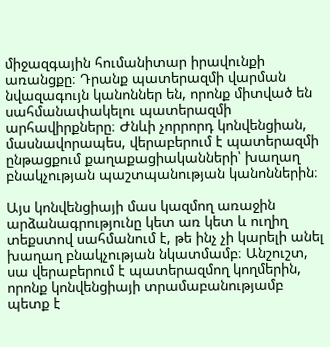միջազգային հումանիտար իրավունքի առանցքը։ Դրանք պատերազմի վարման նվազագույն կանոններ են, որոնք միտված են սահմանափակելու պատերազմի արհավիրքները։ Ժնևի չորրորդ կոնվենցիան, մասնավորապես, վերաբերում է պատերազմի ընթացքում քաղաքացիականների՝ խաղաղ բնակչության պաշտպանության կանոններին։

Այս կոնվենցիայի մաս կազմող առաջին արձանագրությունը կետ առ կետ և ուղիղ տեքստով սահմանում է, թե ինչ չի կարելի անել խաղաղ բնակչության նկատմամբ։ Անշուշտ, սա վերաբերում է պատերազմող կողմերին, որոնք կոնվենցիայի տրամաբանությամբ պետք է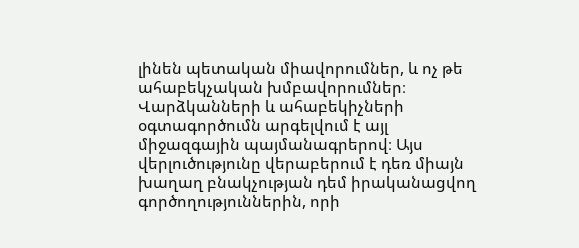լինեն պետական միավորումներ, և ոչ թե ահաբեկչական խմբավորումներ։ Վարձկանների և ահաբեկիչների օգտագործումն արգելվում է այլ միջազգային պայմանագրերով։ Այս վերլուծությունը վերաբերում է դեռ միայն խաղաղ բնակչության դեմ իրականացվող գործողություններին, որի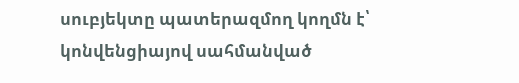սուբյեկտը պատերազմող կողմն է՝ կոնվենցիայով սահմանված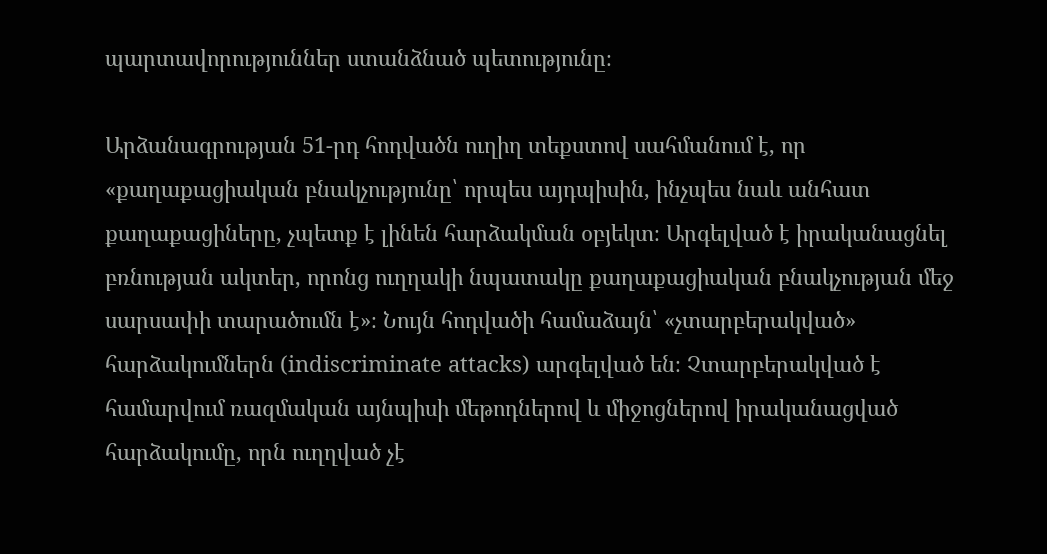պարտավորություններ ստանձնած պետությունը։

Արձանագրության 51-րդ հոդվածն ուղիղ տեքստով սահմանում է, որ «քաղաքացիական բնակչությունը՝ որպես այդպիսին, ինչպես նաև անհատ քաղաքացիները, չպետք է լինեն հարձակման օբյեկտ։ Արգելված է իրականացնել բռնության ակտեր, որոնց ուղղակի նպատակը քաղաքացիական բնակչության մեջ սարսափի տարածումն է»։ Նույն հոդվածի համաձայն՝ «չտարբերակված» հարձակումներն (indiscriminate attacks) արգելված են։ Չտարբերակված է համարվում ռազմական այնպիսի մեթոդներով և միջոցներով իրականացված հարձակումը, որն ուղղված չէ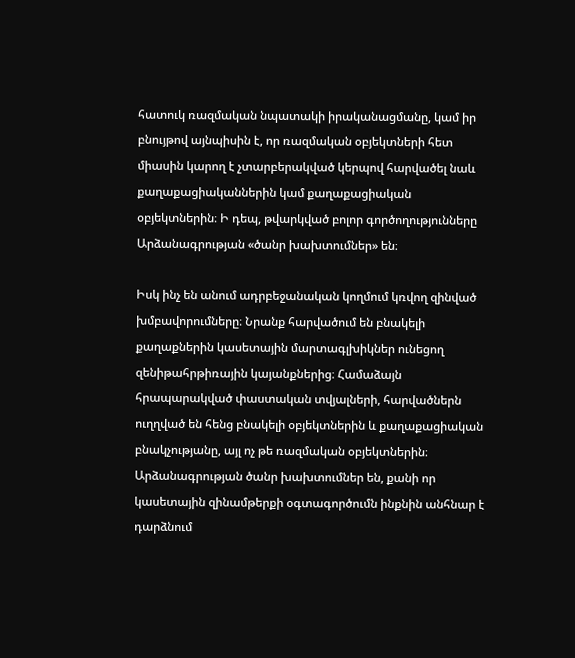հատուկ ռազմական նպատակի իրականացմանը, կամ իր բնույթով այնպիսին է, որ ռազմական օբյեկտների հետ միասին կարող է չտարբերակված կերպով հարվածել նաև քաղաքացիականներին կամ քաղաքացիական օբյեկտներին։ Ի դեպ, թվարկված բոլոր գործողությունները Արձանագրության «ծանր խախտումներ» են։

Իսկ ինչ են անում ադրբեջանական կողմում կռվող զինված խմբավորումները։ Նրանք հարվածում են բնակելի քաղաքներին կասետային մարտագլխիկներ ունեցող զենիթահրթիռային կայանքներից։ Համաձայն հրապարակված փաստական տվյալների, հարվածներն ուղղված են հենց բնակելի օբյեկտներին և քաղաքացիական բնակչությանը, այլ ոչ թե ռազմական օբյեկտներին։ Արձանագրության ծանր խախտումներ են, քանի որ կասետային զինամթերքի օգտագործումն ինքնին անհնար է դարձնում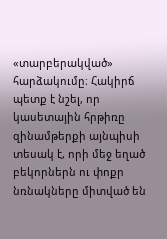«տարբերակված» հարձակումը։ Հակիրճ պետք է նշել, որ կասետային հրթիռը զինամթերքի այնպիսի տեսակ է, որի մեջ եղած բեկորներն ու փոքր նռնակները միտված են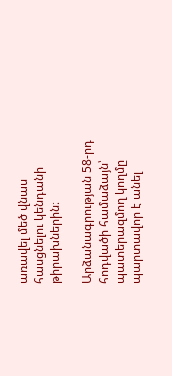առավել մեծ վնաս հասցնելու կենդանի թիրախներին։

Արձանագրության 58-րդ հոդվածի համաձայն՝ պատերազմող կողմը պարտավոր է անել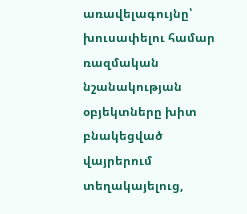առավելագույնը՝ խուսափելու համար ռազմական նշանակության օբյեկտները խիտ բնակեցված վայրերում տեղակայելուց,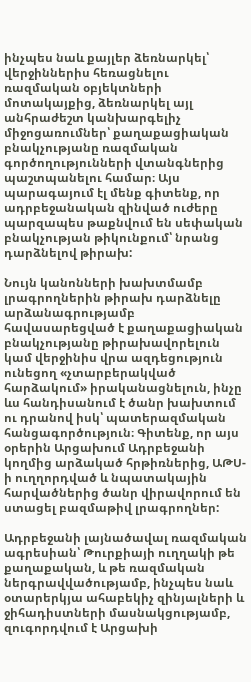ինչպես նաև քայլեր ձեռնարկել՝ վերջիններիս հեռացնելու ռազմական օբյեկտների մոտակայքից, ձեռնարկել այլ անհրաժեշտ կանխարգելիչ միջոցառումներ՝ քաղաքացիական բնակչությանը ռազմական գործողությունների վտանգներից պաշտպանելու համար։ Այս պարագայում էլ մենք գիտենք, որ ադրբեջանական զինված ուժերը պարզապես թաքնվում են սեփական բնակչության թիկունքում՝ նրանց դարձնելով թիրախ:

Նույն կանոնների խախտմամբ լրագրողներին թիրախ դարձնելը արձանագրությամբ հավասարեցված է քաղաքացիական բնակչությանը թիրախավորելուն կամ վերջինիս վրա ազդեցություն ունեցող «չտարբերակված հարձակում» իրականացնելուն, ինչը ևս հանդիսանում է ծանր խախտում ու դրանով իսկ՝ պատերազմական հանցագործություն։ Գիտենք, որ այս օրերին Արցախում Ադրբեջանի կողմից արձակած հրթիռներից, ԱԹՍ-ի ուղղորդված և նպատակային հարվածներից ծանր վիրավորում են ստացել բազմաթիվ լրագրողներ:

Ադրբեջանի լայնածավալ ռազմական ագրեսիան՝ Թուրքիայի ուղղակի թե քաղաքական, և թե ռազմական ներգրավվածությամբ, ինչպես նաև օտարերկյա ահաբեկիչ զինյալների և ջիհադիստների մասնակցությամբ, զուգորդվում է Արցախի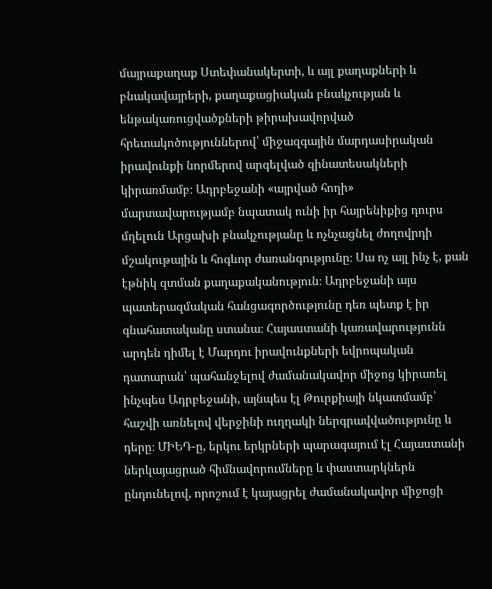մայրաքաղաք Ստեփանակերտի, և այլ քաղաքների և բնակավայրերի, քաղաքացիական բնակչության և ենթակառուցվածքների թիրախավորված հրետակոծություններով՝ միջազգային մարդասիրական իրավունքի նորմերով արգելված զինատեսակների կիրառմամբ։ Ադրբեջանի «այրված հողի» մարտավարությամբ նպատակ ունի իր հայրենիքից դուրս մղելուն Արցախի բնակչությանը և ոչնչացնել ժողովրդի մշակութային և հոգևոր ժառանգությունը։ Սա ոչ այլ ինչ է, քան էթնիկ զտման քաղաքականություն։ Ադրբեջանի այս պատերազմական հանցագործությունը դեռ պետք է իր գնահատականը ստանա։ Հայաստանի կառավարությունն արդեն դիմել է Մարդու իրավունքների եվրոպական դատարան՝ պահանջելով ժամանակավոր միջոց կիրառել ինչպես Ադրբեջանի, այնպես էլ Թուրքիայի նկատմամբ՝ հաշվի առնելով վերջինի ուղղակի ներգրավվածությունը և դերը։ ՄԻԵԴ-ը, երկու երկրների պարագայում էլ Հայաստանի ներկայացրած հիմնավորումները և փաստարկներն ընդունելով, որոշում է կայացրել ժամանակավոր միջոցի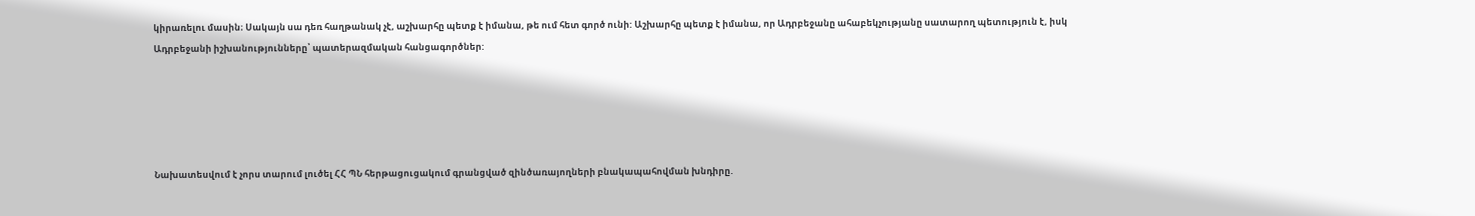կիրառելու մասին։ Սակայն սա դեռ հաղթանակ չէ, աշխարհը պետք է իմանա, թե ում հետ գործ ունի: Աշխարհը պետք է իմանա, որ Ադրբեջանը ահաբեկչությանը սատարող պետություն է, իսկ Ադրբեջանի իշխանությունները՝ պատերազմական հանցագործներ:





Նախատեսվում է չորս տարում լուծել ՀՀ ՊՆ հերթացուցակում գրանցված զինծառայողների բնակապահովման խնդիրը.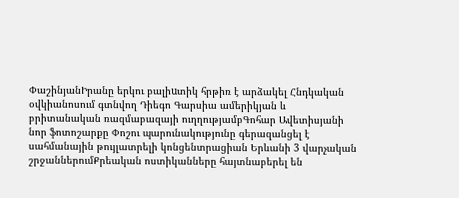ՓաշինյանԻրանը երկու բալիuտիկ հրթիռ է արձակել Հնդկական օվկիանոսում գտնվող Դիեգո Գարսիա ամերիկյան և բրիտանական ռազմաբազայի ուղղությամբԳոհար Ավետիսյանի նոր ֆոտոշարքը Փոշու պարունակությունը գերազանցել է սահմանային թույլատրելի կոնցենտրացիան Երևանի 3 վարչական շրջաններումՔրեական ոստիկանները հայտնաբերել են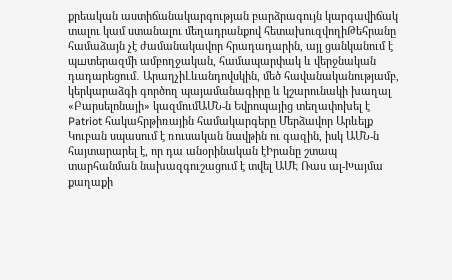քրեական աստիճանակարգության բարձրագույն կարգավիճակ տալու կամ ստանալու մեղադրանքով հետախուզվողիԹեհրանը համաձայն չէ ժամանակավոր հրադադարին, այլ ցանկանում է պшտերազմի ամբողջական, համապարփակ և վերջնական դադարեցում․ ԱրաղչիԼևանդովսկին, մեծ հավանականությամբ, կերկարաձգի գործող պայամանագիրը և կշարունակի խաղալ «Բարսելոնայի» կազմումԱՄՆ-ն Եվրոպայից տեղափոխել է Patriot հակահրթիռային համակարգերը Մերձավոր Արևելք Կուբան սպասում է ռուսական նավթին ու գազին, իսկ ԱՄՆ-ն հայտարարել է, որ դա անօրինական էԻրանը շտապ տարհանման նախազգուշացում է տվել ԱՄԷ Ռաս ալ-Խայմա քաղաքի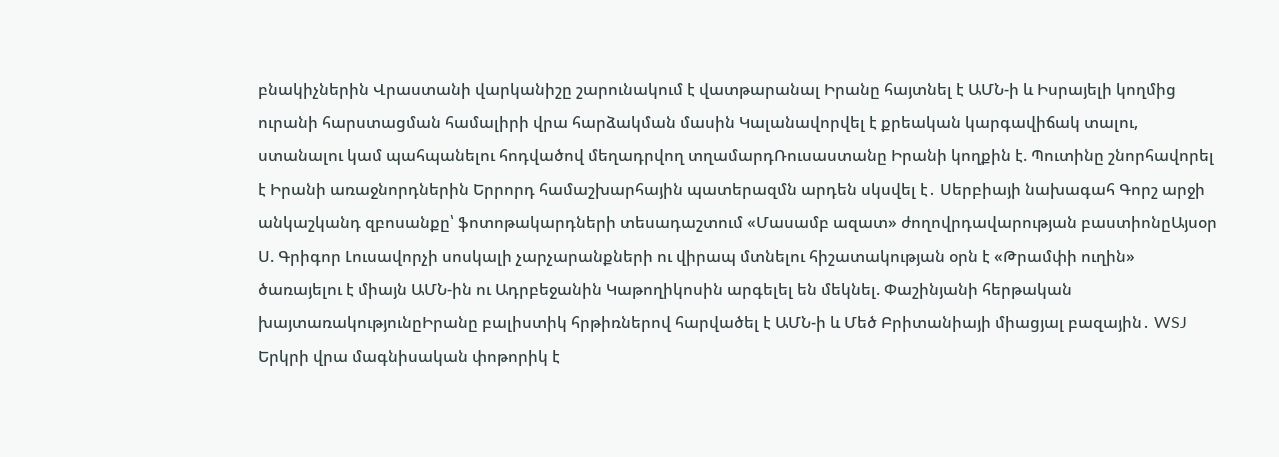բնակիչներին Վրաստանի վարկանիշը շարունակում է վատթարանալ Իրանը հայտնել է ԱՄՆ-ի և Իսրայելի կողմից ուրանի հարստացման համալիրի վրա հարձակման մասին Կալանավորվել է քրեական կարգավիճակ տալու, ստանալու կամ պահպանելու հոդվածով մեղադրվող տղամարդՌուսաստանը Իրանի կողքին է. Պուտինը շնորհավորել է Իրանի առաջնորդներին Երրորդ համաշխարհային պատերազմն արդեն սկսվել է․ Սերբիայի նախագահ Գորշ արջի անկաշկանդ զբոսանքը՝ ֆոտոթակարդների տեսադաշտում «Մասամբ ազատ» ժողովրդավարության բաստիոնըԱյսօր Ս. Գրիգոր Լուսավորչի սոսկալի չարչարանքների ու վիրապ մտնելու հիշատակության օրն է «Թրամփի ուղին» ծառայելու է միայն ԱՄՆ-ին ու Ադրբեջանին Կաթողիկոսին արգելել են մեկնել. Փաշինյանի հերթական խայտառակությունըԻրանը բալիստիկ հրթիռներով հարվածել է ԱՄՆ-ի և Մեծ Բրիտանիայի միացյալ բազային․ WSJ Երկրի վրա մագնիսական փոթորիկ է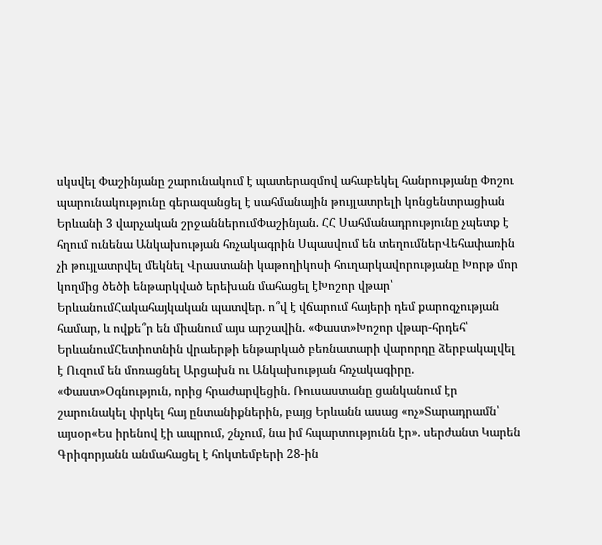սկսվել Փաշինյանը շարունակում է պատերազմով ահաբեկել հանրությանը Փոշու պարունակությունը գերազանցել է սահմանային թույլատրելի կոնցենտրացիան Երևանի 3 վարչական շրջաններումՓաշինյան. ՀՀ Սահմանադրությունը չպետք է հղում ունենա Անկախության հռչակագրին Սպասվում են տեղումներՎեհափառին չի թույլատրվել մեկնել Վրաստանի կաթողիկոսի հուղարկավորությանը Խորթ մոր կողմից ծեծի ենթարկված երեխան մահացել էԽոշոր վթար՝ ԵրևանումՀակահայկական պատվեր. ո՞վ է վճարում հայերի դեմ քարոզչության համար, և ովքե՞ր են միանում այս արշավին. «Փաստ»Խոշոր վթար-հրդեհ՝ ԵրևանումՀետիոտնին վրաերթի ենթարկած բեռնատարի վարորդը ձերբակալվել է Ուզում են մոռացնել Արցախն ու Անկախության հռչակագիրը. «Փաստ»Օգնություն, որից հրաժարվեցին. Ռուսաստանը ցանկանում էր շարունակել փրկել հայ ընտանիքներին, բայց Երևանն ասաց «ոչ»Տարադրամն՝ այսօր«Ես իրենով էի ապրում, շնչում, նա իմ հպարտությունն էր». սերժանտ Կարեն Գրիգորյանն անմահացել է հոկտեմբերի 28-ին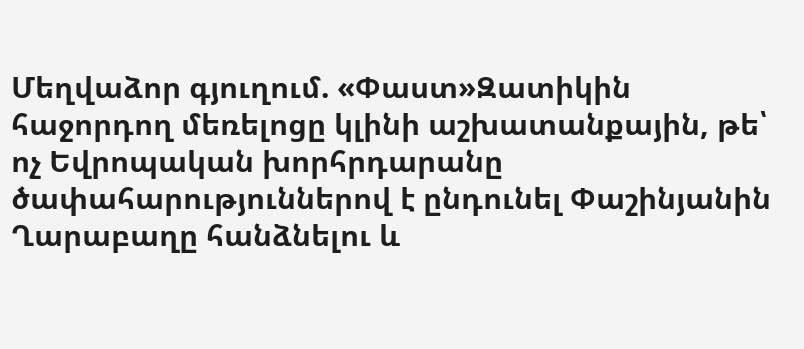Մեղվաձոր գյուղում. «Փաստ»Զատիկին հաջորդող մեռելոցը կլինի աշխատանքային, թե՝ ոչ Եվրոպական խորհրդարանը ծափահարություններով է ընդունել Փաշինյանին Ղարաբաղը հանձնելու և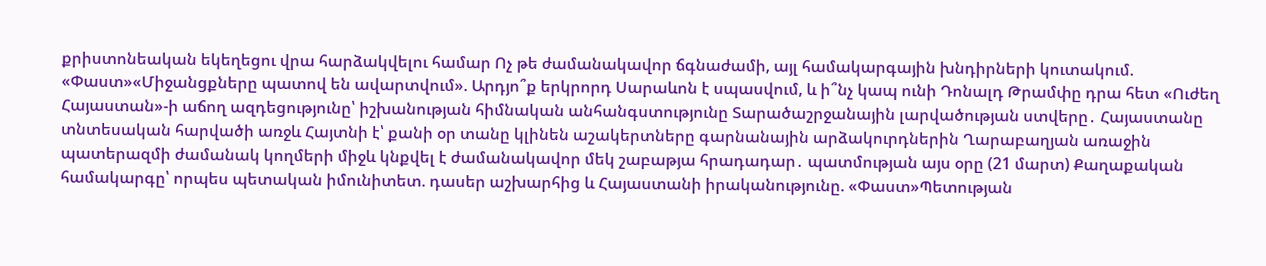քրիստոնեական եկեղեցու վրա հարձակվելու համար Ոչ թե ժամանակավոր ճգնաժամի, այլ համակարգային խնդիրների կուտակում. «Փաստ»«Միջանցքները պատով են ավարտվում». Արդյո՞ք երկրորդ Սարաևոն է սպասվում, և ի՞նչ կապ ունի Դոնալդ Թրամփը դրա հետ «Ուժեղ Հայաստան»-ի աճող ազդեցությունը՝ իշխանության հիմնական անհանգստությունը Տարածաշրջանային լարվածության ստվերը․ Հայաստանը տնտեսական հարվածի առջև Հայտնի է՝ քանի օր տանը կլինեն աշակերտները գարնանային արձակուրդներին Ղարաբաղյան առաջին պատերազմի ժամանակ կողմերի միջև կնքվել է ժամանակավոր մեկ շաբաթյա հրադադար․ պատմության այս օրը (21 մարտ) Քաղաքական համակարգը՝ որպես պետական իմունիտետ. դասեր աշխարհից և Հայաստանի իրականությունը. «Փաստ»Պետության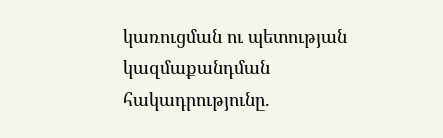կառուցման ու պետության կազմաքանդման հակադրությունը.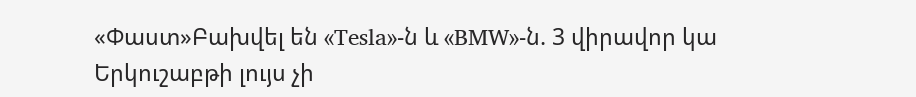«Փաստ»Բախվել են «Tesla»-ն և «BMW»-ն. 3 վիրավոր կա Երկուշաբթի լույս չի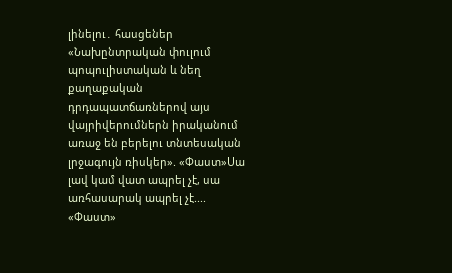լինելու․ հասցեներ «Նախընտրական փուլում պոպուլիստական և նեղ քաղաքական դրդապատճառներով այս վայրիվերումներն իրականում առաջ են բերելու տնտեսական լրջագույն ռիսկեր». «Փաստ»Սա լավ կամ վատ ապրել չէ, սա առհասարակ ապրել չէ.... «Փաստ»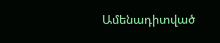Ամենադիտված